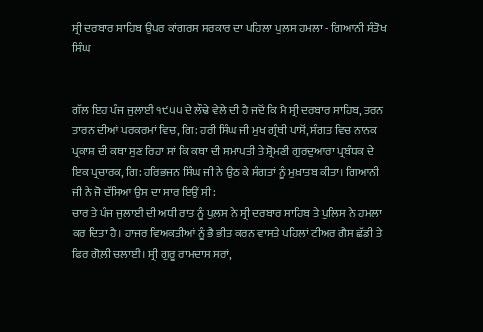ਸ੍ਰੀ ਦਰਬਾਰ ਸਾਹਿਬ ਉਪਰ ਕਾਂਗਰਸ ਸਰਕਾਰ ਦਾ ਪਹਿਲਾ ਪੁਲਸ ਹਮਲਾ - ਗਿਆਨੀ ਸੰਤੋਖ ਸਿੰਘ


ਗੱਲ ਇਹ ਪੰਜ ਜੁਲਾਈ ੧੯੫੫ ਦੇ ਲੌਢੇ ਵੇਲੇ ਦੀ ਹੈ ਜਦੋਂ ਕਿ ਮੈ ਸ੍ਰੀ ਦਰਬਾਰ ਸਾਹਿਬ, ਤਰਨ ਤਾਰਨ ਦੀਆਂ ਪਰਕਰਮਾਂ ਵਿਚ, ਗਿ: ਹਰੀ ਸਿੰਘ ਜੀ ਮੁਖ ਗ੍ਰੰਥੀ ਪਾਸੋਂ, ਸੰਗਤ ਵਿਚ ਨਾਨਕ ਪ੍ਰਕਾਸ਼ ਦੀ ਕਥਾ ਸੁਣ ਰਿਹਾ ਸਾਂ ਕਿ ਕਥਾ ਦੀ ਸਮਾਪਤੀ ਤੇ ਸ਼੍ਰੋਮਣੀ ਗੁਰਦੁਆਰਾ ਪ੍ਰਬੰਧਕ ਦੇ ਇਕ ਪ੍ਰਚਾਰਕ, ਗਿ: ਹਰਿਭਜਨ ਸਿੰਘ ਜੀ ਨੇ ਉਠ ਕੇ ਸੰਗਤਾਂ ਨੂੰ ਮੁਖ਼ਾਤਬ ਕੀਤਾ। ਗਿਆਨੀ ਜੀ ਨੇ ਜੋ ਦੱਸਿਆ ਉਸ ਦਾ ਸਾਰ ਇਉਂ ਸੀ:
ਚਾਰ ਤੇ ਪੰਜ ਜੁਲਾਈ ਦੀ ਅਧੀ ਰਾਤ ਨੂੰ ਪੁਲ਼ਸ ਨੇ ਸ੍ਰੀ ਦਰਬਾਰ ਸਾਹਿਬ ਤੇ ਪੁਲਿਸ ਨੇ ਹਮਲਾ ਕਰ ਦਿਤਾ ਹੈ। ਹਾਜਰ ਵਿਅਕਤੀਆਂ ਨੂੰ ਭੈ ਭੀਤ ਕਰਨ ਵਾਸਤੇ ਪਹਿਲਾਂ ਟੀਅਰ ਗੈਸ ਛੱਡੀ ਤੇ ਫਿਰ ਗੋਲ਼ੀ ਚਲਾਈ। ਸ੍ਰੀ ਗੁਰੂ ਰਾਮਦਾਸ ਸਰਾਂ,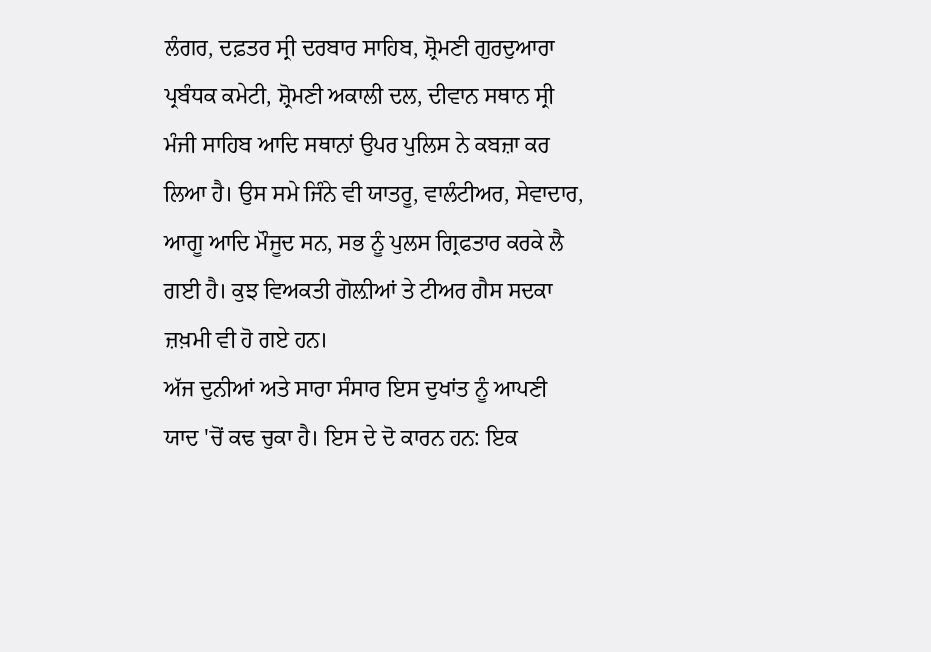ਲੰਗਰ, ਦਫ਼ਤਰ ਸ੍ਰੀ ਦਰਬਾਰ ਸਾਹਿਬ, ਸ਼੍ਰੋਮਣੀ ਗੁਰਦੁਆਰਾ ਪ੍ਰਬੰਧਕ ਕਮੇਟੀ, ਸ਼੍ਰੋਮਣੀ ਅਕਾਲੀ ਦਲ, ਦੀਵਾਨ ਸਥਾਨ ਸ੍ਰੀ ਮੰਜੀ ਸਾਹਿਬ ਆਦਿ ਸਥਾਨਾਂ ਉਪਰ ਪੁਲਿਸ ਨੇ ਕਬਜ਼ਾ ਕਰ ਲਿਆ ਹੈ। ਉਸ ਸਮੇ ਜਿੰਨੇ ਵੀ ਯਾਤਰੂ, ਵਾਲੰਟੀਅਰ, ਸੇਵਾਦਾਰ, ਆਗੂ ਆਦਿ ਮੌਜੂਦ ਸਨ, ਸਭ ਨੂੰ ਪੁਲਸ ਗ੍ਰਿਫਤਾਰ ਕਰਕੇ ਲੈ ਗਈ ਹੈ। ਕੁਝ ਵਿਅਕਤੀ ਗੋਲ਼ੀਆਂ ਤੇ ਟੀਅਰ ਗੈਸ ਸਦਕਾ ਜ਼ਖ਼ਮੀ ਵੀ ਹੋ ਗਏ ਹਨ।
ਅੱਜ ਦੁਨੀਆਂ ਅਤੇ ਸਾਰਾ ਸੰਸਾਰ ਇਸ ਦੁਖਾਂਤ ਨੂੰ ਆਪਣੀ ਯਾਦ 'ਚੋਂ ਕਢ ਚੁਕਾ ਹੈ। ਇਸ ਦੇ ਦੋ ਕਾਰਨ ਹਨ: ਇਕ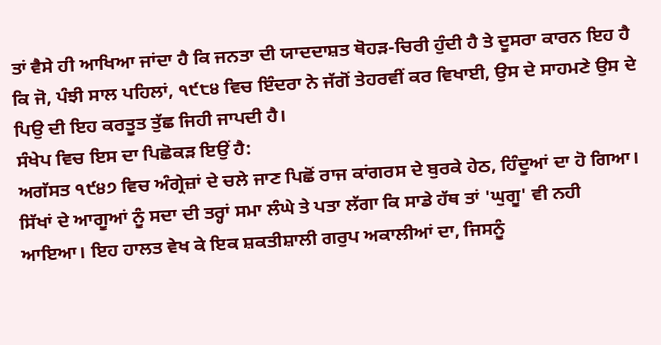ਤਾਂ ਵੈਸੇ ਹੀ ਆਖਿਆ ਜਾਂਦਾ ਹੈ ਕਿ ਜਨਤਾ ਦੀ ਯਾਦਦਾਸ਼ਤ ਥੋਹੜ-ਚਿਰੀ ਹੁੰਦੀ ਹੈ ਤੇ ਦੂਸਰਾ ਕਾਰਨ ਇਹ ਹੈ ਕਿ ਜੋ, ਪੰਝੀ ਸਾਲ ਪਹਿਲਾਂ, ੧੯੮੪ ਵਿਚ ਇੰਦਰਾ ਨੇ ਜੱਗੋਂ ਤੇਹਰਵੀਂ ਕਰ ਵਿਖਾਈ, ਉਸ ਦੇ ਸਾਹਮਣੇ ਉਸ ਦੇ ਪਿਉ ਦੀ ਇਹ ਕਰਤੂਤ ਤੁੱਛ ਜਿਹੀ ਜਾਪਦੀ ਹੈ।
ਸੰਖੇਪ ਵਿਚ ਇਸ ਦਾ ਪਿਛੋਕੜ ਇਉਂ ਹੈ:
ਅਗੱਸਤ ੧੯੪੭ ਵਿਚ ਅੰਗ੍ਰੇਜ਼ਾਂ ਦੇ ਚਲੇ ਜਾਣ ਪਿਛੋਂ ਰਾਜ ਕਾਂਗਰਸ ਦੇ ਬੁਰਕੇ ਹੇਠ, ਹਿੰਦੂਆਂ ਦਾ ਹੋ ਗਿਆ। ਸਿੱਖਾਂ ਦੇ ਆਗੂਆਂ ਨੂੰ ਸਦਾ ਦੀ ਤਰ੍ਹਾਂ ਸਮਾ ਲੰਘੇ ਤੇ ਪਤਾ ਲੱਗਾ ਕਿ ਸਾਡੇ ਹੱਥ ਤਾਂ 'ਘੁਗੂ' ਵੀ ਨਹੀ ਆਇਆ। ਇਹ ਹਾਲਤ ਵੇਖ ਕੇ ਇਕ ਸ਼ਕਤੀਸ਼ਾਲੀ ਗਰੁਪ ਅਕਾਲੀਆਂ ਦਾ, ਜਿਸਨੂੰ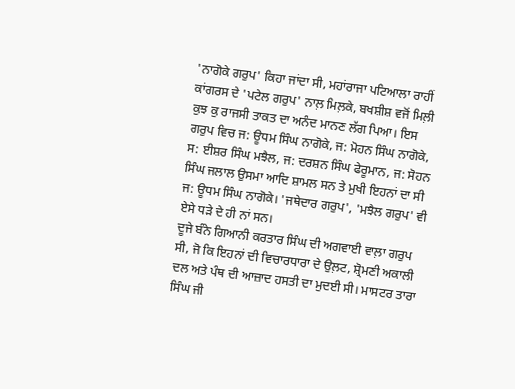'ਨਾਗੋਕੇ ਗਰੁਪ' ਕਿਹਾ ਜਾਂਦਾ ਸੀ, ਮਹਾਂਰਾਜਾ ਪਟਿਆਲਾ ਰਾਹੀਂ ਕਾਂਗਰਸ ਦੇ 'ਪਟੇਲ ਗਰੁਪ' ਨਾਲ਼ ਮਿਲ਼ਕੇ, ਬਖਸ਼ੀਸ਼ ਵਜੋਂ ਮਿਲ਼ੀ ਕੁਝ ਕੁ ਰਾਜਸੀ ਤਾਕਤ ਦਾ ਅਨੰਦ ਮਾਨਣ ਲੱਗ ਪਿਆ। ਇਸ ਗਰੁਪ ਵਿਚ ਜ: ਊਧਮ ਸਿੰਘ ਨਾਗੋਕੇ, ਜ: ਮੋਹਨ ਸਿੰਘ ਨਾਗੋਕੇ, ਸ: ਈਸ਼ਰ ਸਿੰਘ ਮਝੈਲ, ਜ: ਦਰਸ਼ਨ ਸਿੰਘ ਫੇਰੂਮਾਨ, ਜ: ਸੋਹਨ ਸਿੰਘ ਜਲਾਲ ਉਸਮਾ ਆਦਿ ਸ਼ਾਮਲ ਸਨ ਤੇ ਮੁਖੀ ਇਹਨਾਂ ਦਾ ਸੀ ਜ: ਊਧਮ ਸਿੰਘ ਨਾਗੋਕੇ। 'ਜਥੇਦਾਰ ਗਰੁਪ', 'ਮਝੈਲ ਗਰੁਪ' ਵੀ ਏਸੇ ਧੜੇ ਦੇ ਹੀ ਨਾਂ ਸਨ।
ਦੂਜੇ ਬੰਨੇ ਗਿਆਨੀ ਕਰਤਾਰ ਸਿੰਘ ਦੀ ਅਗਵਾਈ ਵਾਲ਼ਾ ਗਰੁਪ ਸੀ, ਜੋ ਕਿ ਇਹਨਾਂ ਦੀ ਵਿਚਾਰਧਾਰਾ ਦੇ ਉਲ਼ਟ, ਸ਼੍ਰੋਮਣੀ ਅਕਾਲੀ ਦਲ ਅਤੇ ਪੰਥ ਦੀ ਆਜ਼ਾਦ ਹਸਤੀ ਦਾ ਮੁਦਈ ਸੀ। ਮਾਸਟਰ ਤਾਰਾ ਸਿੰਘ ਜੀ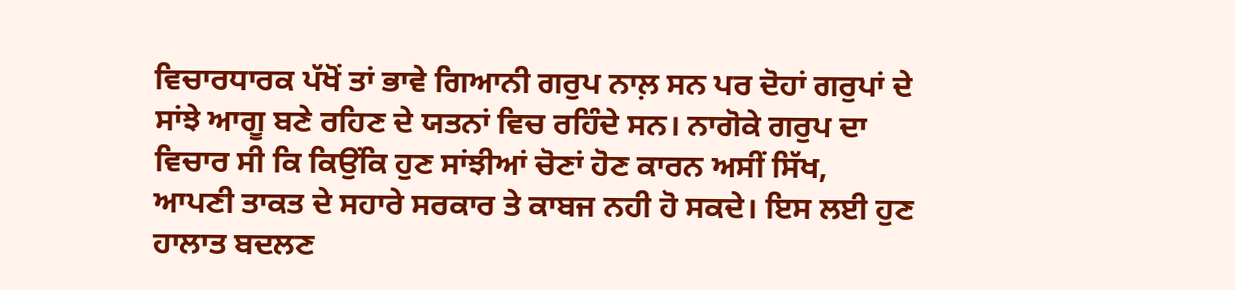ਵਿਚਾਰਧਾਰਕ ਪੱਖੋਂ ਤਾਂ ਭਾਵੇ ਗਿਆਨੀ ਗਰੁਪ ਨਾਲ਼ ਸਨ ਪਰ ਦੋਹਾਂ ਗਰੁਪਾਂ ਦੇ ਸਾਂਝੇ ਆਗੂ ਬਣੇ ਰਹਿਣ ਦੇ ਯਤਨਾਂ ਵਿਚ ਰਹਿੰਦੇ ਸਨ। ਨਾਗੋਕੇ ਗਰੁਪ ਦਾ ਵਿਚਾਰ ਸੀ ਕਿ ਕਿਉਂਕਿ ਹੁਣ ਸਾਂਝੀਆਂ ਚੋਣਾਂ ਹੋਣ ਕਾਰਨ ਅਸੀਂ ਸਿੱਖ, ਆਪਣੀ ਤਾਕਤ ਦੇ ਸਹਾਰੇ ਸਰਕਾਰ ਤੇ ਕਾਬਜ ਨਹੀ ਹੋ ਸਕਦੇ। ਇਸ ਲਈ ਹੁਣ ਹਾਲਾਤ ਬਦਲਣ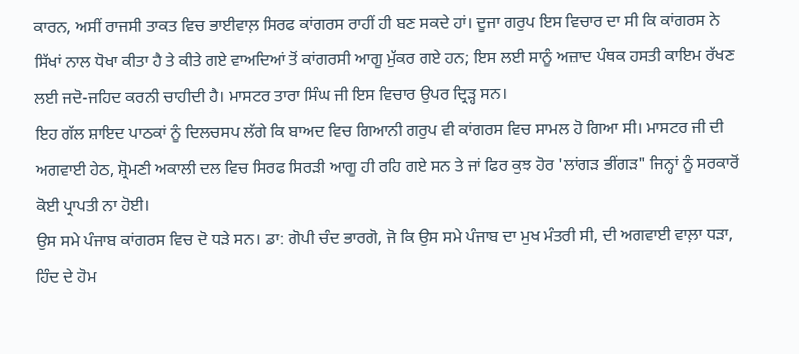ਕਾਰਨ, ਅਸੀਂ ਰਾਜਸੀ ਤਾਕਤ ਵਿਚ ਭਾਈਵਾਲ਼ ਸਿਰਫ ਕਾਂਗਰਸ ਰਾਹੀਂ ਹੀ ਬਣ ਸਕਦੇ ਹਾਂ। ਦੂਜਾ ਗਰੁਪ ਇਸ ਵਿਚਾਰ ਦਾ ਸੀ ਕਿ ਕਾਂਗਰਸ ਨੇ ਸਿੱਖਾਂ ਨਾਲ ਧੋਖਾ ਕੀਤਾ ਹੈ ਤੇ ਕੀਤੇ ਗਏ ਵਾਅਦਿਆਂ ਤੋਂ ਕਾਂਗਰਸੀ ਆਗੂ ਮੁੱਕਰ ਗਏ ਹਨ; ਇਸ ਲਈ ਸਾਨੂੰ ਅਜ਼ਾਦ ਪੰਥਕ ਹਸਤੀ ਕਾਇਮ ਰੱਖਣ ਲਈ ਜਦੋ-ਜਹਿਦ ਕਰਨੀ ਚਾਹੀਦੀ ਹੈ। ਮਾਸਟਰ ਤਾਰਾ ਸਿੰਘ ਜੀ ਇਸ ਵਿਚਾਰ ਉਪਰ ਦ੍ਰਿੜ੍ਹ ਸਨ।
ਇਹ ਗੱਲ ਸ਼ਾਇਦ ਪਾਠਕਾਂ ਨੂੰ ਦਿਲਚਸਪ ਲੱਗੇ ਕਿ ਬਾਅਦ ਵਿਚ ਗਿਆਨੀ ਗਰੁਪ ਵੀ ਕਾਂਗਰਸ ਵਿਚ ਸਾਮਲ ਹੋ ਗਿਆ ਸੀ। ਮਾਸਟਰ ਜੀ ਦੀ ਅਗਵਾਈ ਹੇਠ, ਸ਼੍ਰੋਮਣੀ ਅਕਾਲੀ ਦਲ ਵਿਚ ਸਿਰਫ ਸਿਰੜੀ ਆਗੂ ਹੀ ਰਹਿ ਗਏ ਸਨ ਤੇ ਜਾਂ ਫਿਰ ਕੁਝ ਹੋਰ 'ਲਾਂਗੜ ਭੀਂਗੜ" ਜਿਨ੍ਹਾਂ ਨੂੰ ਸਰਕਾਰੋਂ ਕੋਈ ਪ੍ਰਾਪਤੀ ਨਾ ਹੋਈ।
ਉਸ ਸਮੇ ਪੰਜਾਬ ਕਾਂਗਰਸ ਵਿਚ ਦੋ ਧੜੇ ਸਨ। ਡਾ: ਗੋਪੀ ਚੰਦ ਭਾਰਗੋ, ਜੋ ਕਿ ਉਸ ਸਮੇ ਪੰਜਾਬ ਦਾ ਮੁਖ ਮੰਤਰੀ ਸੀ, ਦੀ ਅਗਵਾਈ ਵਾਲ਼ਾ ਧੜਾ, ਹਿੰਦ ਦੇ ਹੋਮ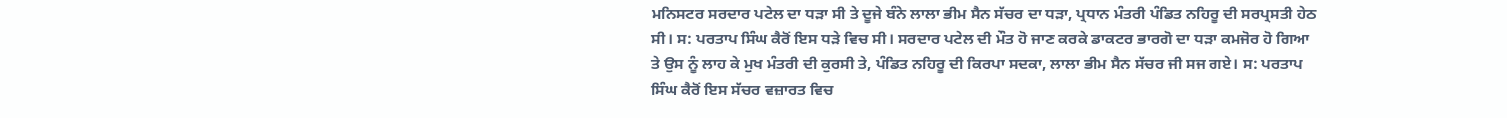ਮਨਿਸਟਰ ਸਰਦਾਰ ਪਟੇਲ ਦਾ ਧੜਾ ਸੀ ਤੇ ਦੂਜੇ ਬੰਨੇ ਲਾਲਾ ਭੀਮ ਸੈਨ ਸੱਚਰ ਦਾ ਧੜਾ, ਪ੍ਰਧਾਨ ਮੰਤਰੀ ਪੰਡਿਤ ਨਹਿਰੂ ਦੀ ਸਰਪ੍ਰਸਤੀ ਹੇਠ ਸੀ। ਸ: ਪਰਤਾਪ ਸਿੰਘ ਕੈਰੋਂ ਇਸ ਧੜੇ ਵਿਚ ਸੀ। ਸਰਦਾਰ ਪਟੇਲ ਦੀ ਮੌਤ ਹੋ ਜਾਣ ਕਰਕੇ ਡਾਕਟਰ ਭਾਰਗੋ ਦਾ ਧੜਾ ਕਮਜੋਰ ਹੋ ਗਿਆ ਤੇ ਉਸ ਨੂੰ ਲਾਹ ਕੇ ਮੁਖ ਮੰਤਰੀ ਦੀ ਕੁਰਸੀ ਤੇ, ਪੰਡਿਤ ਨਹਿਰੂ ਦੀ ਕਿਰਪਾ ਸਦਕਾ, ਲਾਲਾ ਭੀਮ ਸੈਨ ਸੱਚਰ ਜੀ ਸਜ ਗਏ। ਸ: ਪਰਤਾਪ ਸਿੰਘ ਕੈਰੋਂ ਇਸ ਸੱਚਰ ਵਜ਼ਾਰਤ ਵਿਚ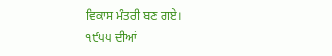ਵਿਕਾਸ ਮੰਤਰੀ ਬਣ ਗਏ।
੧੯੫੫ ਦੀਆਂ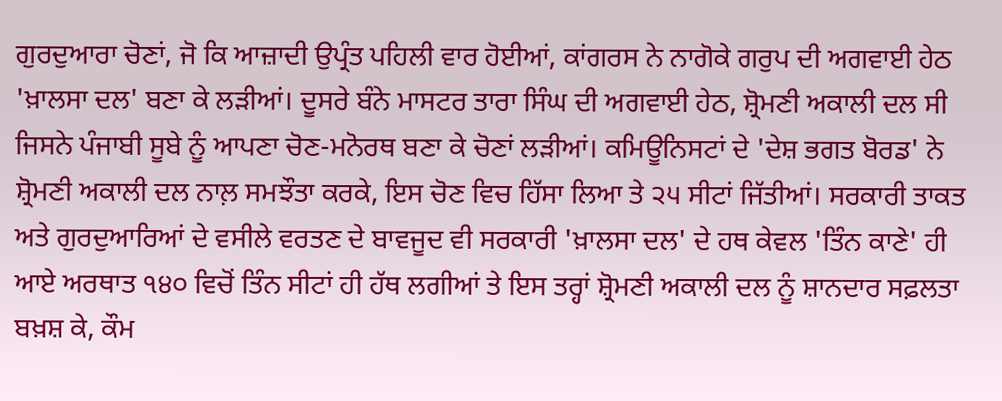ਗੁਰਦੁਆਰਾ ਚੋਣਾਂ, ਜੋ ਕਿ ਆਜ਼ਾਦੀ ਉਪ੍ਰੰਤ ਪਹਿਲੀ ਵਾਰ ਹੋਈਆਂ, ਕਾਂਗਰਸ ਨੇ ਨਾਗੋਕੇ ਗਰੁਪ ਦੀ ਅਗਵਾਈ ਹੇਠ 'ਖ਼ਾਲਸਾ ਦਲ' ਬਣਾ ਕੇ ਲੜੀਆਂ। ਦੂਸਰੇ ਬੰਨੇ ਮਾਸਟਰ ਤਾਰਾ ਸਿੰਘ ਦੀ ਅਗਵਾਈ ਹੇਠ, ਸ਼੍ਰੋਮਣੀ ਅਕਾਲੀ ਦਲ ਸੀ ਜਿਸਨੇ ਪੰਜਾਬੀ ਸੂਬੇ ਨੂੰ ਆਪਣਾ ਚੋਣ-ਮਨੋਰਥ ਬਣਾ ਕੇ ਚੋਣਾਂ ਲੜੀਆਂ। ਕਮਿਊਨਿਸਟਾਂ ਦੇ 'ਦੇਸ਼ ਭਗਤ ਬੋਰਡ' ਨੇ ਸ਼੍ਰੋਮਣੀ ਅਕਾਲੀ ਦਲ ਨਾਲ਼ ਸਮਝੌਤਾ ਕਰਕੇ, ਇਸ ਚੋਣ ਵਿਚ ਹਿੱਸਾ ਲਿਆ ਤੇ ੨੫ ਸੀਟਾਂ ਜਿੱਤੀਆਂ। ਸਰਕਾਰੀ ਤਾਕਤ ਅਤੇ ਗੁਰਦੁਆਰਿਆਂ ਦੇ ਵਸੀਲੇ ਵਰਤਣ ਦੇ ਬਾਵਜੂਦ ਵੀ ਸਰਕਾਰੀ 'ਖ਼ਾਲਸਾ ਦਲ' ਦੇ ਹਥ ਕੇਵਲ 'ਤਿੰਨ ਕਾਣੇ' ਹੀ ਆਏ ਅਰਥਾਤ ੧੪੦ ਵਿਚੋਂ ਤਿੰਨ ਸੀਟਾਂ ਹੀ ਹੱਥ ਲਗੀਆਂ ਤੇ ਇਸ ਤਰ੍ਹਾਂ ਸ਼੍ਰੋਮਣੀ ਅਕਾਲੀ ਦਲ ਨੂੰ ਸ਼ਾਨਦਾਰ ਸਫ਼ਲਤਾ ਬਖ਼ਸ਼ ਕੇ, ਕੌਮ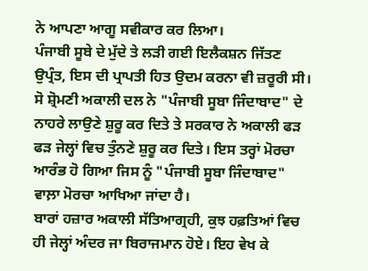ਨੇ ਆਪਣਾ ਆਗੂ ਸਵੀਕਾਰ ਕਰ ਲਿਆ।
ਪੰਜਾਬੀ ਸੂਬੇ ਦੇ ਮੁੱਦੇ ਤੇ ਲੜੀ ਗਈ ਇਲੈਕਸ਼ਨ ਜਿੱਤਣ ਉਪ੍ਰੰਤ, ਇਸ ਦੀ ਪ੍ਰਾਪਤੀ ਹਿਤ ਉਦਮ ਕਰਨਾ ਵੀ ਜ਼ਰੂਰੀ ਸੀ। ਸੋ ਸ਼੍ਰੋਮਣੀ ਅਕਾਲੀ ਦਲ ਨੇ "ਪੰਜਾਬੀ ਸੂਬਾ ਜਿੰਦਾਬਾਦ" ਦੇ ਨਾਹਰੇ ਲਾਉਣੇ ਸ਼ੁਰੂ ਕਰ ਦਿਤੇ ਤੇ ਸਰਕਾਰ ਨੇ ਅਕਾਲੀ ਫੜ ਫੜ ਜੇਲ੍ਹਾਂ ਵਿਚ ਤੁੰਨਣੇ ਸ਼ੁਰੂ ਕਰ ਦਿਤੇ। ਇਸ ਤਰ੍ਹਾਂ ਮੋਰਚਾ ਆਰੰਭ ਹੋ ਗਿਆ ਜਿਸ ਨੂੰ "ਪੰਜਾਬੀ ਸੂਬਾ ਜਿੰਦਾਬਾਦ" ਵਾਲ਼ਾ ਮੋਰਚਾ ਆਖਿਆ ਜਾਂਦਾ ਹੈ।
ਬਾਰਾਂ ਹਜ਼ਾਰ ਅਕਾਲੀ ਸੱਤਿਆਗ੍ਰਹੀ, ਕੁਝ ਹਫ਼ਤਿਆਂ ਵਿਚ ਹੀ ਜੇਲ੍ਹਾਂ ਅੰਦਰ ਜਾ ਬਿਰਾਜਮਾਨ ਹੋਏ। ਇਹ ਵੇਖ ਕੇ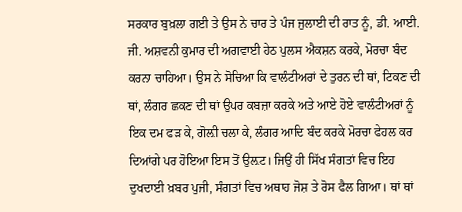ਸਰਕਾਰ ਬੁਖ਼ਲਾ ਗਈ ਤੇ ਉਸ ਨੇ ਚਾਰ ਤੇ ਪੰਜ ਜੁਲਾਈ ਦੀ ਰਾਤ ਨੂੰ, ਡੀ. ਆਈ. ਜੀ. ਅਸ਼ਵਨੀ ਕੁਮਾਰ ਦੀ ਅਗਵਾਈ ਹੇਠ ਪੁਲਸ ਐਕਸ਼ਨ ਕਰਕੇ, ਮੋਰਚਾ ਬੰਦ ਕਰਨਾ ਚਾਹਿਆ। ਉਸ ਨੇ ਸੋਚਿਆ ਕਿ ਵਾਲੰਟੀਅਰਾਂ ਦੇ ਤੁਰਨ ਦੀ ਥਾਂ, ਟਿਕਣ ਦੀ ਥਾਂ, ਲੰਗਰ ਛਕਣ ਦੀ ਥਾਂ ਉਪਰ ਕਬਜ਼ਾ ਕਰਕੇ ਅਤੇ ਆਏ ਹੋਏ ਵਾਲੰਟੀਅਰਾਂ ਨੂੰ ਇਕ ਦਮ ਫੜ ਕੇ, ਗੋਲ਼ੀ ਚਲਾ ਕੇ, ਲੰਗਰ ਆਦਿ ਬੰਦ ਕਰਕੇ ਮੋਰਚਾ ਫੇਹਲ ਕਰ ਦਿਆਂਗੇ ਪਰ ਹੋਇਆ ਇਸ ਤੋਂ ਉਲ਼ਟ। ਜਿਉਂ ਹੀ ਸਿੱਖ ਸੰਗਤਾਂ ਵਿਚ ਇਹ ਦੁਖਦਾਈ ਖ਼ਬਰ ਪੁਜੀ, ਸੰਗਤਾਂ ਵਿਚ ਅਥਾਹ ਜੋਸ਼ ਤੇ ਰੋਸ ਫੈਲ ਗਿਆ। ਥਾਂ ਥਾਂ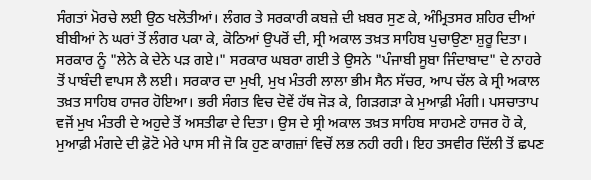ਸੰਗਤਾਂ ਮੋਰਚੇ ਲਈ ਉਠ ਖਲੋਤੀਆਂ। ਲੰਗਰ ਤੇ ਸਰਕਾਰੀ ਕਬਜ਼ੇ ਦੀ ਖ਼ਬਰ ਸੁਣ ਕੇ, ਅੰਮ੍ਰਿਤਸਰ ਸ਼ਹਿਰ ਦੀਆਂ ਬੀਬੀਆਂ ਨੇ ਘਰਾਂ ਤੋਂ ਲੰਗਰ ਪਕਾ ਕੇ, ਕੋਠਿਆਂ ਉਪਰੋਂ ਦੀ, ਸ੍ਰੀ ਅਕਾਲ ਤਖ਼ਤ ਸਾਹਿਬ ਪੁਚਾਉਣਾ ਸ਼ੁਰੂ ਦਿਤਾ। ਸਰਕਾਰ ਨੂੰ "ਲੇਨੇ ਕੇ ਦੇਨੇ ਪੜ ਗਏ।" ਸਰਕਾਰ ਘਬਰਾ ਗਈ ਤੇ ਉਸਨੇ "ਪੰਜਾਬੀ ਸੂਬਾ ਜਿੰਦਾਬਾਦ" ਦੇ ਨਾਹਰੇ ਤੋਂ ਪਾਬੰਦੀ ਵਾਪਸ ਲੈ ਲਈ। ਸਰਕਾਰ ਦਾ ਮੁਖੀ, ਮੁਖ ਮੰਤਰੀ ਲਾਲਾ ਭੀਮ ਸੈਨ ਸੱਚਰ, ਆਪ ਚੱਲ ਕੇ ਸ੍ਰੀ ਅਕਾਲ ਤਖ਼ਤ ਸਾਹਿਬ ਹਾਜਰ ਹੋਇਆ। ਭਰੀ ਸੰਗਤ ਵਿਚ ਦੋਵੇਂ ਹੱਥ ਜੋੜ ਕੇ, ਗਿੜਗੜਾ ਕੇ ਮੁਆਫ਼ੀ ਮੰਗੀ। ਪਸਚਾਤਾਪ ਵਜੋਂ ਮੁਖ ਮੰਤਰੀ ਦੇ ਅਹੁਦੇ ਤੋਂ ਅਸਤੀਫਾ ਦੇ ਦਿਤਾ। ਉਸ ਦੇ ਸ੍ਰੀ ਅਕਾਲ ਤਖ਼ਤ ਸਾਹਿਬ ਸਾਹਮਣੇ ਹਾਜਰ ਹੋ ਕੇ, ਮੁਆਫ਼ੀ ਮੰਗਦੇ ਦੀ ਫ਼ੋਟੋ ਮੇਰੇ ਪਾਸ ਸੀ ਜੋ ਕਿ ਹੁਣ ਕਾਗਜ਼ਾਂ ਵਿਚੋਂ ਲਭ ਨਹੀ ਰਹੀ। ਇਹ ਤਸਵੀਰ ਦਿੱਲੀ ਤੋਂ ਛਪਣ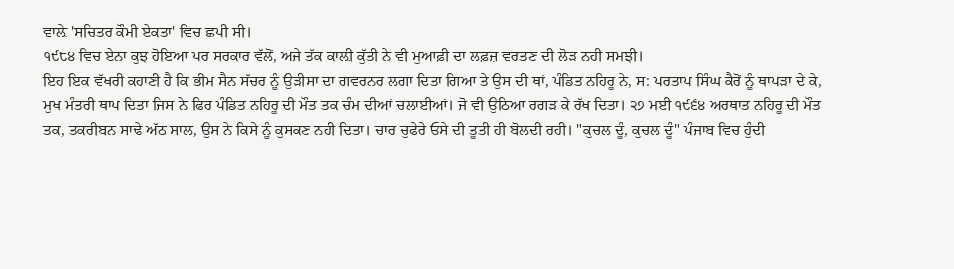ਵਾਲ਼ੇ 'ਸਚਿਤਰ ਕੌਮੀ ਏਕਤਾ' ਵਿਚ ਛਪੀ ਸੀ।
੧੯੮੪ ਵਿਚ ਏਨਾ ਕੁਝ ਹੋਇਆ ਪਰ ਸਰਕਾਰ ਵੱਲੋਂ, ਅਜੇ ਤੱਕ ਕਾਲ਼ੀ ਕੁੱਤੀ ਨੇ ਵੀ ਮੁਆਫ਼ੀ ਦਾ ਲਫ਼ਜ਼ ਵਰਤਣ ਦੀ ਲੋੜ ਨਹੀ ਸਮਝੀ।
ਇਹ ਇਕ ਵੱਖਰੀ ਕਹਾਣੀ ਹੈ ਕਿ ਭੀਮ ਸੈਨ ਸੱਚਰ ਨੂੰ ਉੜੀਸਾ ਦਾ ਗਵਰਨਰ ਲਗਾ ਦਿਤਾ ਗਿਆ ਤੇ ਉਸ ਦੀ ਥਾਂ, ਪੰਡਿਤ ਨਹਿਰੂ ਨੇ, ਸ: ਪਰਤਾਪ ਸਿੰਘ ਕੈਰੋਂ ਨੂੰ ਥਾਪੜਾ ਦੇ ਕੇ, ਮੁਖ ਮੰਤਰੀ ਥਾਪ ਦਿਤਾ ਜਿਸ ਨੇ ਫਿਰ ਪੰਡਿਤ ਨਹਿਰੂ ਦੀ ਮੌਤ ਤਕ ਚੰਮ ਦੀਆਂ ਚਲਾਈਆਂ। ਜੋ ਵੀ ਉਠਿਆ ਰਗੜ ਕੇ ਰੱਖ ਦਿਤਾ। ੨੭ ਮਈ ੧੯੬੪ ਅਰਥਾਤ ਨਹਿਰੂ ਦੀ ਮੌਤ ਤਕ, ਤਕਰੀਬਨ ਸਾਢੇ ਅੱਠ ਸਾਲ, ਉਸ ਨੇ ਕਿਸੇ ਨੂੰ ਕੁਸਕਣ ਨਹੀ ਦਿਤਾ। ਚਾਰ ਚੁਫੇਰੇ ਓਸੇ ਦੀ ਤੂਤੀ ਹੀ ਬੋਲਦੀ ਰਹੀ। "ਕੁਚਲ ਦੂੰ, ਕੁਚਲ ਦੂੰ" ਪੰਜਾਬ ਵਿਚ ਹੁੰਦੀ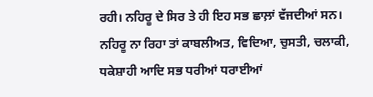ਰਹੀ। ਨਹਿਰੂ ਦੇ ਸਿਰ ਤੇ ਹੀ ਇਹ ਸਭ ਛਾਲ਼ਾਂ ਵੱਜਦੀਆਂ ਸਨ। ਨਹਿਰੂ ਨਾ ਰਿਹਾ ਤਾਂ ਕਾਬਲੀਅਤ, ਵਿਦਿਆ, ਚੁਸਤੀ, ਚਲਾਕੀ, ਧਕੇਸ਼ਾਹੀ ਆਦਿ ਸਭ ਧਰੀਆਂ ਧਰਾਈਆਂ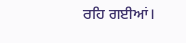ਰਹਿ ਗਈਆਂ।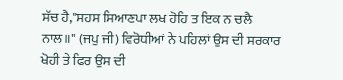ਸੱਚ ਹੈ,"ਸਹਸ ਸਿਆਣਪਾ ਲਖ ਹੋਹਿ ਤ ਇਕ ਨ ਚਲੈ ਨਾਲ॥" (ਜਪੁ ਜੀ) ਵਿਰੋਧੀਆਂ ਨੇ ਪਹਿਲਾਂ ਉਸ ਦੀ ਸਰਕਾਰ ਖੋਹੀ ਤੇ ਫਿਰ ਉਸ ਦੀ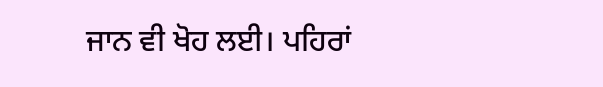ਜਾਨ ਵੀ ਖੋਹ ਲਈ। ਪਹਿਰਾਂ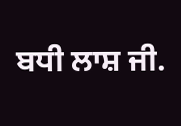ਬਧੀ ਲਾਸ਼ ਜੀ.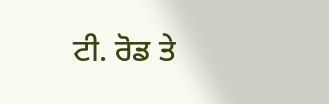ਟੀ. ਰੋਡ ਤੇ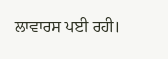ਲਾਵਾਰਸ ਪਈ ਰਹੀ।